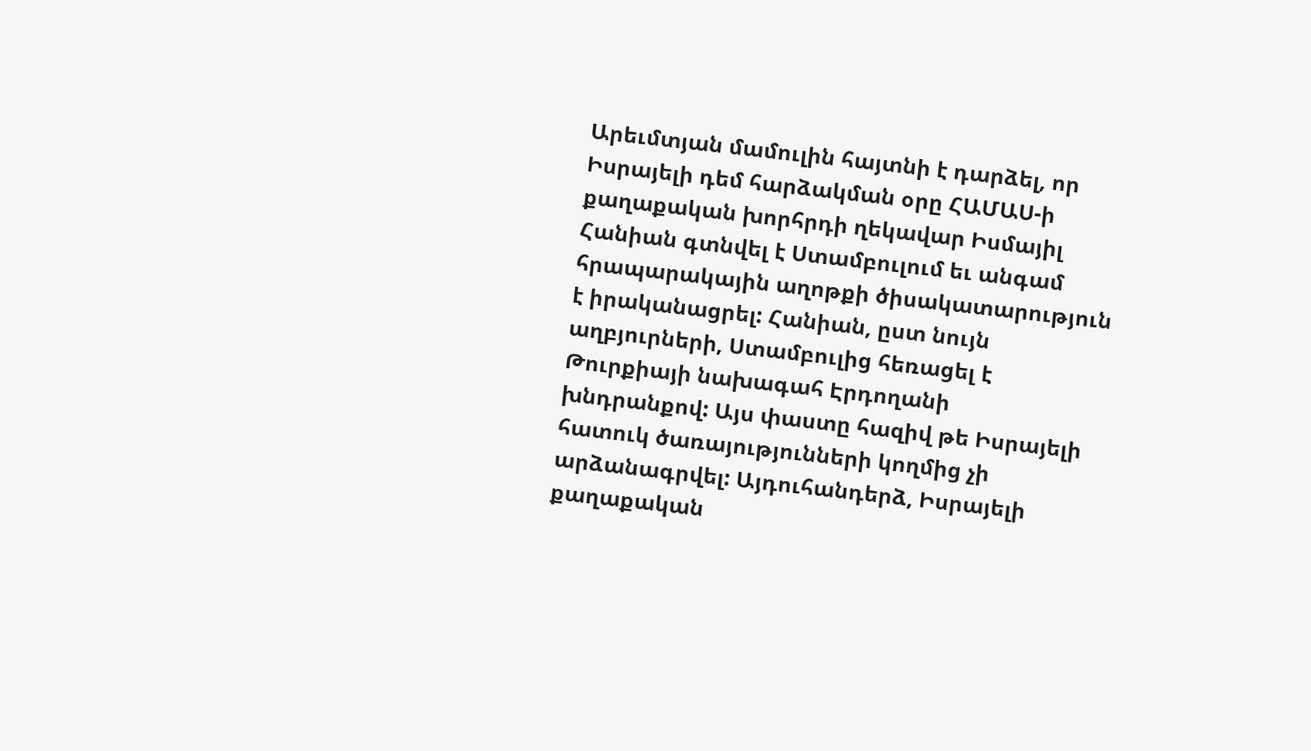Արեւմտյան մամուլին հայտնի է դարձել, որ Իսրայելի դեմ հարձակման օրը ՀԱՄԱՍ-ի քաղաքական խորհրդի ղեկավար Իսմայիլ Հանիան գտնվել է Ստամբուլում եւ անգամ հրապարակային աղոթքի ծիսակատարություն է իրականացրել: Հանիան, ըստ նույն աղբյուրների, Ստամբուլից հեռացել է Թուրքիայի նախագահ Էրդողանի խնդրանքով: Այս փաստը հազիվ թե Իսրայելի հատուկ ծառայությունների կողմից չի արձանագրվել: Այդուհանդերձ, Իսրայելի քաղաքական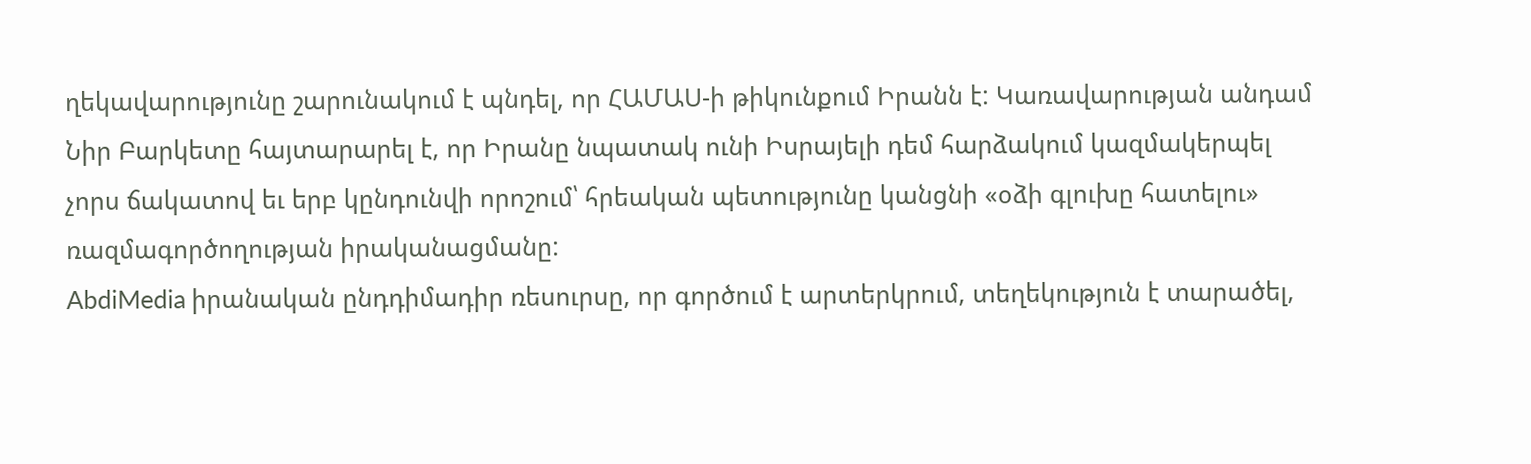ղեկավարությունը շարունակում է պնդել, որ ՀԱՄԱՍ-ի թիկունքում Իրանն է: Կառավարության անդամ Նիր Բարկետը հայտարարել է, որ Իրանը նպատակ ունի Իսրայելի դեմ հարձակում կազմակերպել չորս ճակատով եւ երբ կընդունվի որոշում՝ հրեական պետությունը կանցնի «օձի գլուխը հատելու» ռազմագործողության իրականացմանը:
AbdiMedia իրանական ընդդիմադիր ռեսուրսը, որ գործում է արտերկրում, տեղեկություն է տարածել,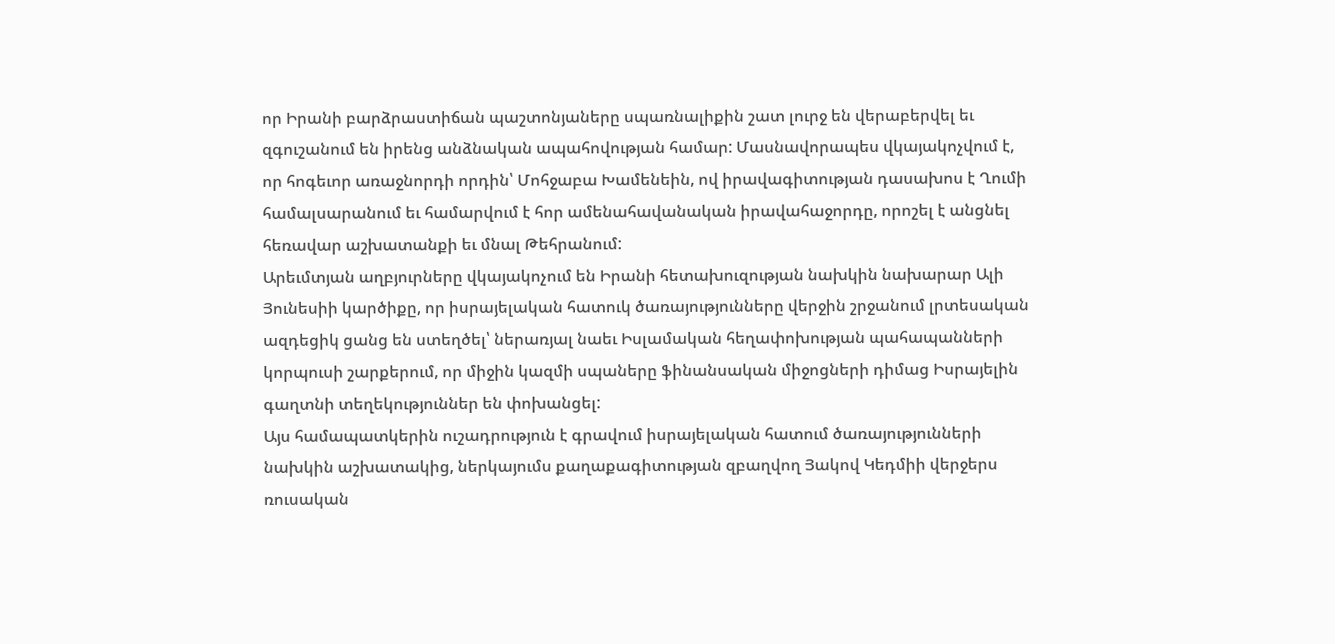որ Իրանի բարձրաստիճան պաշտոնյաները սպառնալիքին շատ լուրջ են վերաբերվել եւ զգուշանում են իրենց անձնական ապահովության համար: Մասնավորապես վկայակոչվում է, որ հոգեւոր առաջնորդի որդին՝ Մոհջաբա Խամենեին, ով իրավագիտության դասախոս է Ղումի համալսարանում եւ համարվում է հոր ամենահավանական իրավահաջորդը, որոշել է անցնել հեռավար աշխատանքի եւ մնալ Թեհրանում:
Արեւմտյան աղբյուրները վկայակոչում են Իրանի հետախուզության նախկին նախարար Ալի Յունեսիի կարծիքը, որ իսրայելական հատուկ ծառայությունները վերջին շրջանում լրտեսական ազդեցիկ ցանց են ստեղծել՝ ներառյալ նաեւ Իսլամական հեղափոխության պահապանների կորպուսի շարքերում, որ միջին կազմի սպաները ֆինանսական միջոցների դիմաց Իսրայելին գաղտնի տեղեկություններ են փոխանցել:
Այս համապատկերին ուշադրություն է գրավում իսրայելական հատում ծառայությունների նախկին աշխատակից, ներկայումս քաղաքագիտության զբաղվող Յակով Կեդմիի վերջերս ռուսական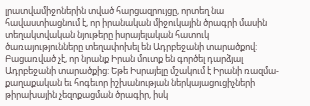լրատվամիջոներին տված հարցազրույցը, որտեղ նա հավաստիացնում է, որ իրանական միջուկային ծրագրի մասին տեղակտվական նյութերը իսրայելական հատուկ ծառայությունները տեղափոխել են Ադրբեջանի տարածքով: Բացառված չէ, որ նրանք Իրան մուտք են գործել դարձյալ Ադրբեջանի տարածքից: Եթե Իսրայելը մշակում է Իրանի ռազմա-քաղաքական եւ հոգեւոր իշխանության ներկայացուցիչների թիրախային չեզոքացման ծրագիր, իսկ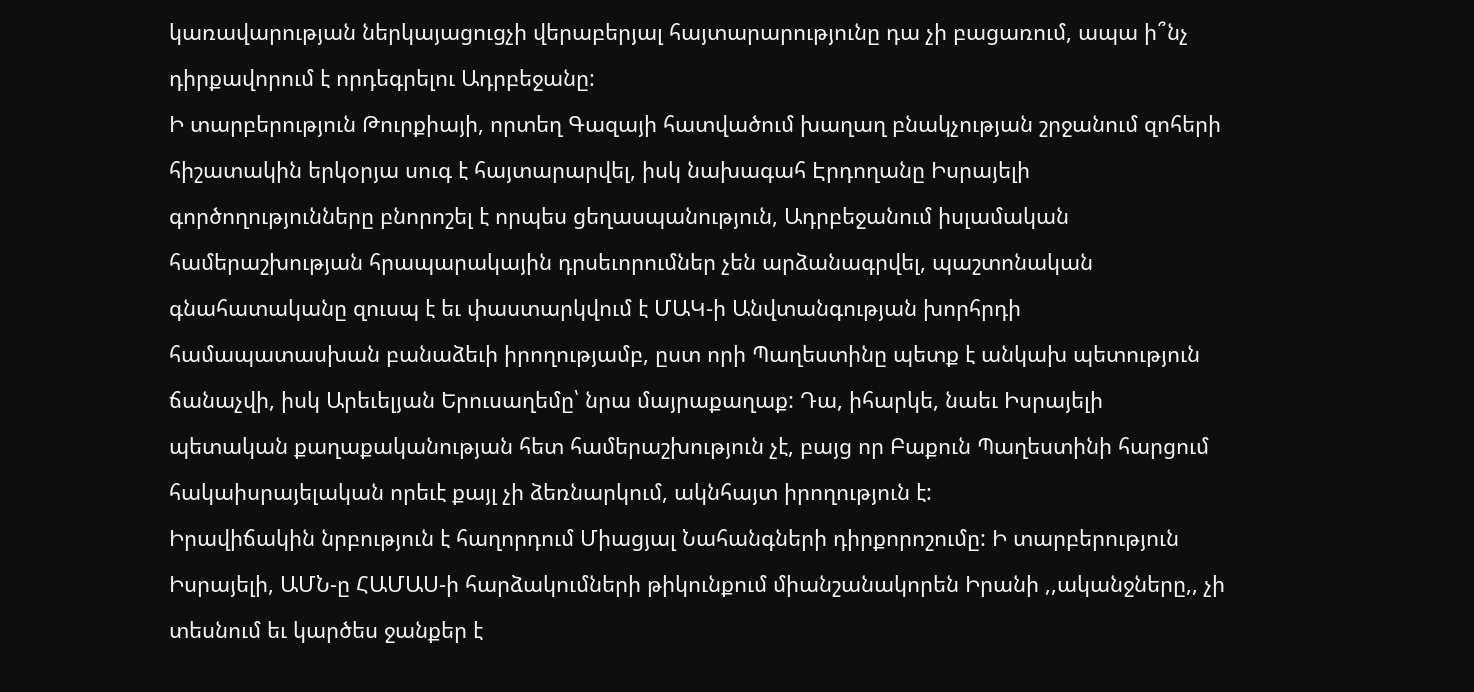կառավարության ներկայացուցչի վերաբերյալ հայտարարությունը դա չի բացառում, ապա ի՞նչ դիրքավորում է որդեգրելու Ադրբեջանը:
Ի տարբերություն Թուրքիայի, որտեղ Գազայի հատվածում խաղաղ բնակչության շրջանում զոհերի հիշատակին երկօրյա սուգ է հայտարարվել, իսկ նախագահ Էրդողանը Իսրայելի գործողությունները բնորոշել է որպես ցեղասպանություն, Ադրբեջանում իսլամական համերաշխության հրապարակային դրսեւորումներ չեն արձանագրվել, պաշտոնական գնահատականը զուսպ է եւ փաստարկվում է ՄԱԿ-ի Անվտանգության խորհրդի համապատասխան բանաձեւի իրողությամբ, ըստ որի Պաղեստինը պետք է անկախ պետություն ճանաչվի, իսկ Արեւելյան Երուսաղեմը՝ նրա մայրաքաղաք: Դա, իհարկե, նաեւ Իսրայելի պետական քաղաքականության հետ համերաշխություն չէ, բայց որ Բաքուն Պաղեստինի հարցում հակաիսրայելական որեւէ քայլ չի ձեռնարկում, ակնհայտ իրողություն է:
Իրավիճակին նրբություն է հաղորդում Միացյալ Նահանգների դիրքորոշումը: Ի տարբերություն Իսրայելի, ԱՄՆ-ը ՀԱՄԱՍ-ի հարձակումների թիկունքում միանշանակորեն Իրանի ,,ականջները,, չի տեսնում եւ կարծես ջանքեր է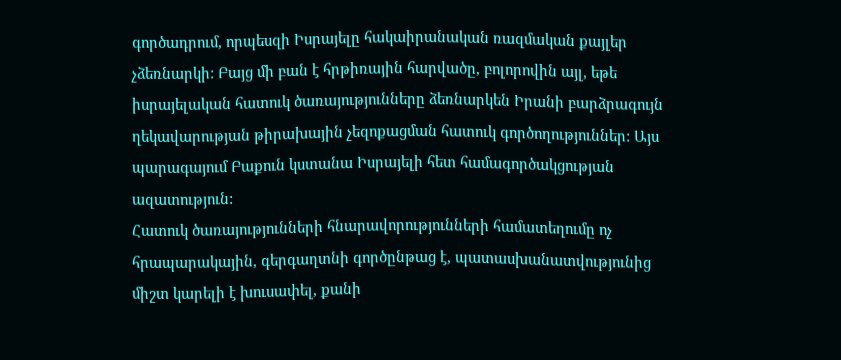գործադրում, որպեսզի Իսրայելը հակաիրանական ռազմական քայլեր չձեռնարկի: Բայց մի բան է հրթիռային հարվածը, բոլորովին այլ, եթե իսրայելական հատուկ ծառայությունները ձեռնարկեն Իրանի բարձրագույն ղեկավարության թիրախային չեզոքացման հատուկ գործողություններ: Այս պարագայում Բաքուն կստանա Իսրայելի հետ համագործակցության ազատություն:
Հատուկ ծառայությունների հնարավորությունների համատեղումը ոչ հրապարակային, գերգաղտնի գործընթաց է, պատասխանատվությունից միշտ կարելի է խուսափել, քանի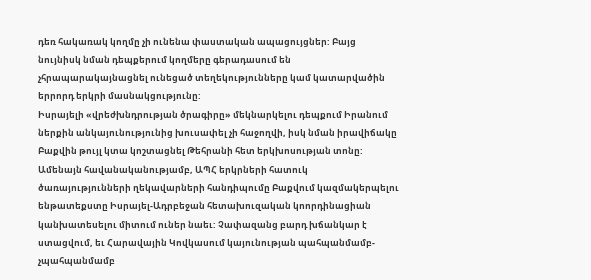դեռ հակառակ կողմը չի ունենա փաստական ապացույցներ: Բայց նույնիսկ նման դեպքերում կողմերը գերադասում են չհրապարակայնացնել ունեցած տեղեկությունները կամ կատարվածին երրորդ երկրի մասնակցությունը:
Իսրայելի «վրեժխնդրության ծրագիրը» մեկնարկելու դեպքում Իրանում ներքին անկայունությունից խուսափել չի հաջողվի, իսկ նման իրավիճակը Բաքվին թույլ կտա կոշտացնել Թեհրանի հետ երկխոսության տոնը: Ամենայն հավանականությամբ, ԱՊՀ երկրների հատուկ ծառայությունների ղեկավարների հանդիպումը Բաքվում կազմակերպելու ենթատեքստը Իսրայել-Ադրբեջան հետախուզական կոորդինացիան կանխատեսելու միտում ուներ նաեւ: Չափազանց բարդ խճանկար է ստացվում, եւ Հարավային Կովկասում կայունության պահպանմամբ-չպահպանմամբ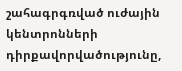շահագրգռված ուժային կենտրոնների դիրքավորվածությունը,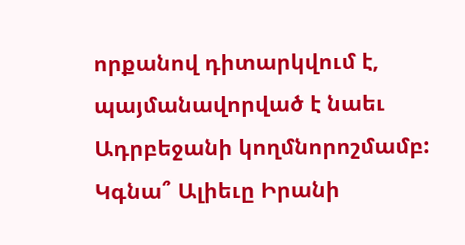որքանով դիտարկվում է, պայմանավորված է նաեւ Ադրբեջանի կողմնորոշմամբ: Կգնա՞ Ալիեւը Իրանի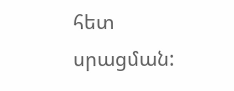հետ սրացման: